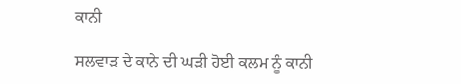ਕਾਨੀ

ਸਲਵਾੜ ਦੇ ਕਾਨੇ ਦੀ ਘੜੀ ਹੋਈ ਕਲਮ ਨੂੰ ਕਾਨੀ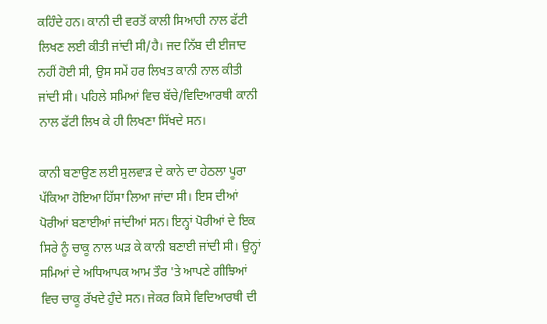ਕਹਿੰਦੇ ਹਨ। ਕਾਨੀ ਦੀ ਵਰਤੋਂ ਕਾਲੀ ਸਿਆਹੀ ਨਾਲ ਫੱਟੀ ਲਿਖਣ ਲਈ ਕੀਤੀ ਜਾਂਦੀ ਸੀ/ਹੈ। ਜਦ ਨਿੱਬ ਦੀ ਈਜਾਦ ਨਹੀਂ ਹੋਈ ਸੀ, ਉਸ ਸਮੇਂ ਹਰ ਲਿਖਤ ਕਾਨੀ ਨਾਲ ਕੀਤੀ ਜਾਂਦੀ ਸੀ। ਪਹਿਲੇ ਸਮਿਆਂ ਵਿਚ ਬੱਚੇ/ਵਿਦਿਆਰਥੀ ਕਾਨੀ ਨਾਲ ਫੱਟੀ ਲਿਖ ਕੇ ਹੀ ਲਿਖਣਾ ਸਿੱਖਦੇ ਸਨ।

ਕਾਨੀ ਬਣਾਉਣ ਲਈ ਸੁਲਵਾੜ ਦੇ ਕਾਨੇ ਦਾ ਹੇਠਲਾ ਪੂਰਾ ਪੱਕਿਆ ਹੋਇਆ ਹਿੱਸਾ ਲਿਆ ਜਾਂਦਾ ਸੀ। ਇਸ ਦੀਆਂ ਪੋਰੀਆਂ ਬਣਾਈਆਂ ਜਾਂਦੀਆਂ ਸਨ। ਇਨ੍ਹਾਂ ਪੋਰੀਆਂ ਦੇ ਇਕ ਸਿਰੇ ਨੂੰ ਚਾਕੂ ਨਾਲ ਘੜ ਕੇ ਕਾਨੀ ਬਣਾਈ ਜਾਂਦੀ ਸੀ। ਉਨ੍ਹਾਂ ਸਮਿਆਂ ਦੇ ਅਧਿਆਪਕ ਆਮ ਤੌਰ 'ਤੇ ਆਪਣੇ ਗੀਝਿਆਂ ਵਿਚ ਚਾਕੂ ਰੱਖਦੇ ਹੁੰਦੇ ਸਨ। ਜੇਕਰ ਕਿਸੇ ਵਿਦਿਆਰਥੀ ਦੀ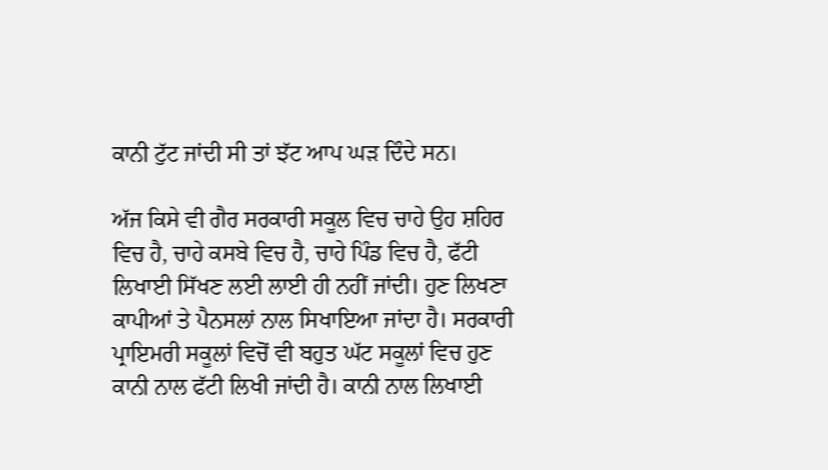ਕਾਨੀ ਟੁੱਟ ਜਾਂਦੀ ਸੀ ਤਾਂ ਝੱਟ ਆਪ ਘੜ ਦਿੰਦੇ ਸਨ।

ਅੱਜ ਕਿਸੇ ਵੀ ਗੈਰ ਸਰਕਾਰੀ ਸਕੂਲ ਵਿਚ ਚਾਹੇ ਉਹ ਸ਼ਹਿਰ ਵਿਚ ਹੈ, ਚਾਹੇ ਕਸਬੇ ਵਿਚ ਹੈ, ਚਾਹੇ ਪਿੰਡ ਵਿਚ ਹੈ, ਫੱਟੀ ਲਿਖਾਈ ਸਿੱਖਣ ਲਈ ਲਾਈ ਹੀ ਨਹੀਂ ਜਾਂਦੀ। ਹੁਣ ਲਿਖਣਾ ਕਾਪੀਆਂ ਤੇ ਪੈਨਸਲਾਂ ਨਾਲ ਸਿਖਾਇਆ ਜਾਂਦਾ ਹੈ। ਸਰਕਾਰੀ ਪ੍ਰਾਇਮਰੀ ਸਕੂਲਾਂ ਵਿਚੋਂ ਵੀ ਬਹੁਤ ਘੱਟ ਸਕੂਲਾਂ ਵਿਚ ਹੁਣ ਕਾਨੀ ਨਾਲ ਫੱਟੀ ਲਿਖੀ ਜਾਂਦੀ ਹੈ। ਕਾਨੀ ਨਾਲ ਲਿਖਾਈ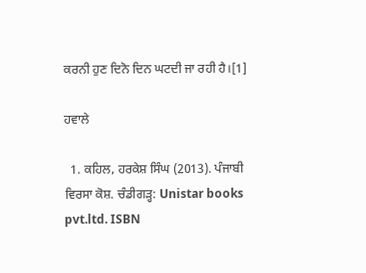ਕਰਨੀ ਹੁਣ ਦਿਨੋ ਦਿਨ ਘਟਦੀ ਜਾ ਰਹੀ ਹੈ।[1]

ਹਵਾਲੇ

  1. ਕਹਿਲ, ਹਰਕੇਸ਼ ਸਿੰਘ (2013). ਪੰਜਾਬੀ ਵਿਰਸਾ ਕੋਸ਼. ਚੰਡੀਗੜ੍ਹ: Unistar books pvt.ltd. ISBN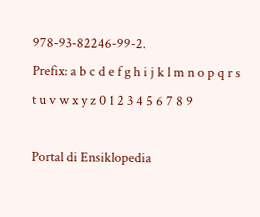978-93-82246-99-2.
Prefix: a b c d e f g h i j k l m n o p q r s t u v w x y z 0 1 2 3 4 5 6 7 8 9

Portal di Ensiklopedia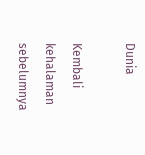Dunia

Kembali kehalaman sebelumnya